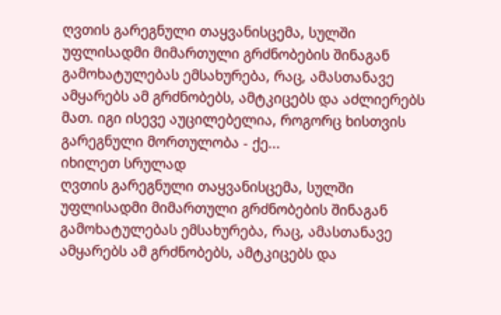ღვთის გარეგნული თაყვანისცემა, სულში უფლისადმი მიმართული გრძნობების შინაგან გამოხატულებას ემსახურება, რაც, ამასთანავე ამყარებს ამ გრძნობებს, ამტკიცებს და აძლიერებს მათ. იგი ისევე აუცილებელია, როგორც ხისთვის გარეგნული მორთულობა - ქე...
იხილეთ სრულად
ღვთის გარეგნული თაყვანისცემა, სულში უფლისადმი მიმართული გრძნობების შინაგან გამოხატულებას ემსახურება, რაც, ამასთანავე ამყარებს ამ გრძნობებს, ამტკიცებს და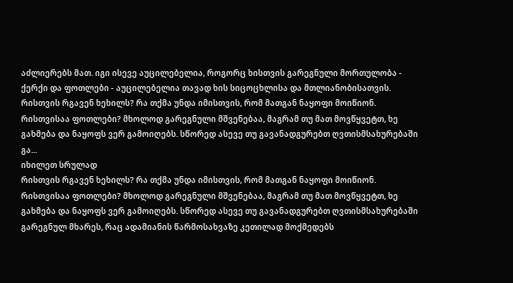აძლიერებს მათ. იგი ისევე აუცილებელია, როგორც ხისთვის გარეგნული მორთულობა - ქერქი და ფოთლები - აუცილებელია თავად ხის სიცოცხლისა და მთლიანობისათვის.
რისთვის რგავენ ხეხილს? რა თქმა უნდა იმისთვის, რომ მათგან ნაყოფი მოიწიონ. რისთვისაა ფოთლები? მხოლოდ გარეგნული მშვენებაა, მაგრამ თუ მათ მოვწყვეტთ, ხე გახმება და ნაყოფს ვერ გამოიღებს. სწორედ ასევე თუ გავანადგურებთ ღვთისმსახურებაში გა...
იხილეთ სრულად
რისთვის რგავენ ხეხილს? რა თქმა უნდა იმისთვის, რომ მათგან ნაყოფი მოიწიონ. რისთვისაა ფოთლები? მხოლოდ გარეგნული მშვენებაა, მაგრამ თუ მათ მოვწყვეტთ, ხე გახმება და ნაყოფს ვერ გამოიღებს. სწორედ ასევე თუ გავანადგურებთ ღვთისმსახურებაში გარეგნულ მხარეს, რაც ადამიანის წარმოსახვაზე კეთილად მოქმედებს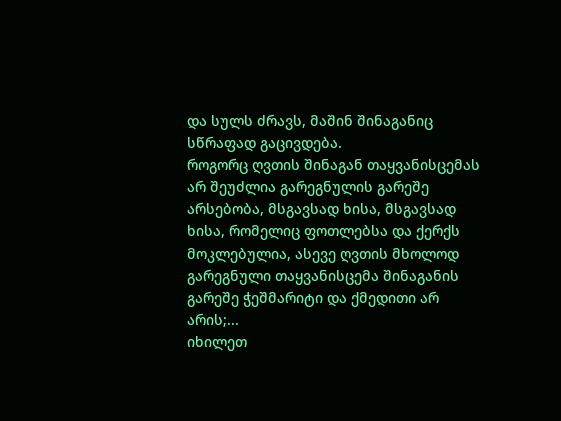და სულს ძრავს, მაშინ შინაგანიც სწრაფად გაცივდება.
როგორც ღვთის შინაგან თაყვანისცემას არ შეუძლია გარეგნულის გარეშე არსებობა, მსგავსად ხისა, მსგავსად ხისა, რომელიც ფოთლებსა და ქერქს მოკლებულია, ასევე ღვთის მხოლოდ გარეგნული თაყვანისცემა შინაგანის გარეშე ჭეშმარიტი და ქმედითი არ არის;...
იხილეთ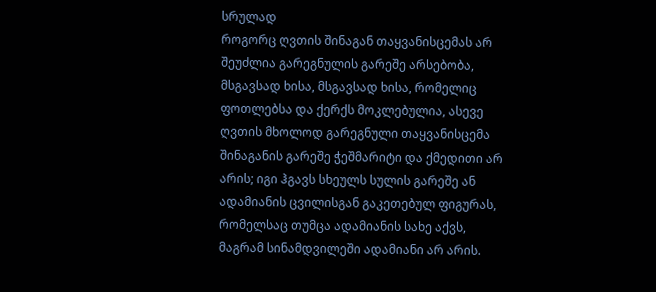სრულად
როგორც ღვთის შინაგან თაყვანისცემას არ შეუძლია გარეგნულის გარეშე არსებობა, მსგავსად ხისა, მსგავსად ხისა, რომელიც ფოთლებსა და ქერქს მოკლებულია, ასევე ღვთის მხოლოდ გარეგნული თაყვანისცემა შინაგანის გარეშე ჭეშმარიტი და ქმედითი არ არის; იგი ჰგავს სხეულს სულის გარეშე ან ადამიანის ცვილისგან გაკეთებულ ფიგურას, რომელსაც თუმცა ადამიანის სახე აქვს, მაგრამ სინამდვილეში ადამიანი არ არის.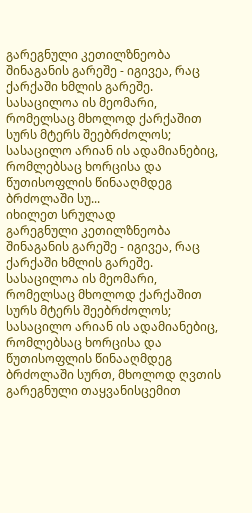გარეგნული კეთილზნეობა შინაგანის გარეშე - იგივეა, რაც ქარქაში ხმლის გარეშე. სასაცილოა ის მეომარი, რომელსაც მხოლოდ ქარქაშით სურს მტერს შეებრძოლოს; სასაცილო არიან ის ადამიანებიც, რომლებსაც ხორცისა და წუთისოფლის წინააღმდეგ ბრძოლაში სუ...
იხილეთ სრულად
გარეგნული კეთილზნეობა შინაგანის გარეშე - იგივეა, რაც ქარქაში ხმლის გარეშე. სასაცილოა ის მეომარი, რომელსაც მხოლოდ ქარქაშით სურს მტერს შეებრძოლოს; სასაცილო არიან ის ადამიანებიც, რომლებსაც ხორცისა და წუთისოფლის წინააღმდეგ ბრძოლაში სურთ, მხოლოდ ღვთის გარეგნული თაყვანისცემით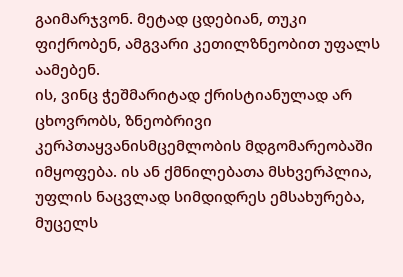გაიმარჯვონ. მეტად ცდებიან, თუკი ფიქრობენ, ამგვარი კეთილზნეობით უფალს აამებენ.
ის, ვინც ჭეშმარიტად ქრისტიანულად არ ცხოვრობს, ზნეობრივი კერპთაყვანისმცემლობის მდგომარეობაში იმყოფება. ის ან ქმნილებათა მსხვერპლია, უფლის ნაცვლად სიმდიდრეს ემსახურება, მუცელს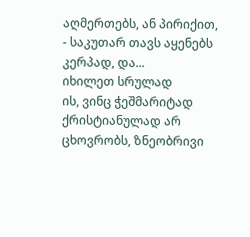აღმერთებს, ან პირიქით, - საკუთარ თავს აყენებს კერპად, და...
იხილეთ სრულად
ის, ვინც ჭეშმარიტად ქრისტიანულად არ ცხოვრობს, ზნეობრივი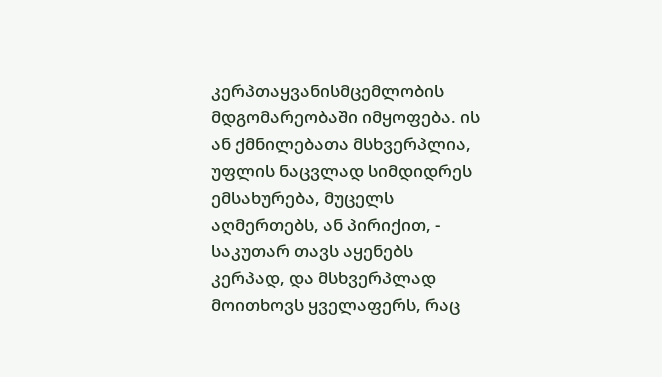კერპთაყვანისმცემლობის მდგომარეობაში იმყოფება. ის ან ქმნილებათა მსხვერპლია, უფლის ნაცვლად სიმდიდრეს ემსახურება, მუცელს აღმერთებს, ან პირიქით, - საკუთარ თავს აყენებს კერპად, და მსხვერპლად მოითხოვს ყველაფერს, რაც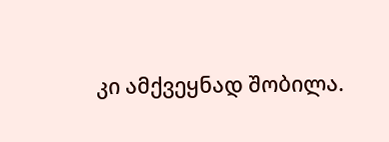კი ამქვეყნად შობილა.